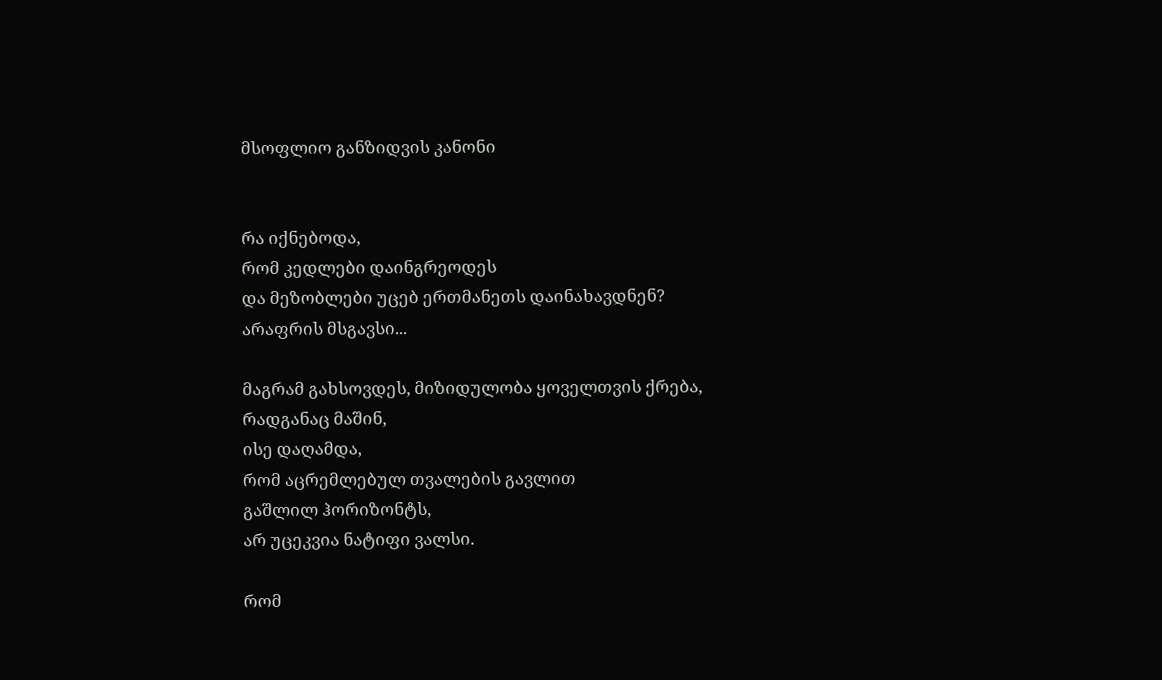მსოფლიო განზიდვის კანონი


რა იქნებოდა,                                                                                                                                               რომ კედლები დაინგრეოდეს                                                                                                                   და მეზობლები უცებ ერთმანეთს დაინახავდნენ?                                                                     არაფრის მსგავსი...

მაგრამ გახსოვდეს, მიზიდულობა ყოველთვის ქრება,                                                           რადგანაც მაშინ,                                                                                                                                                ისე დაღამდა,                                                                                                                                                   რომ აცრემლებულ თვალების გავლით                                                                                               გაშლილ ჰორიზონტს,                                                                                                                                                              არ უცეკვია ნატიფი ვალსი.

რომ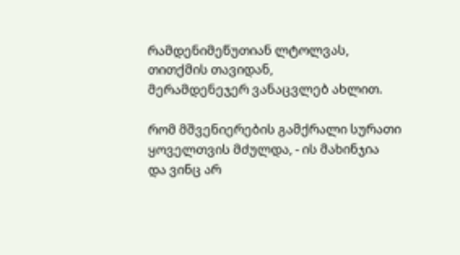რამდენიმეწუთიან ლტოლვას,                                                                                                    თითქმის თავიდან,                                                                                                                   მერამდენეჯერ ვანაცვლებ ახლით.

რომ მშვენიერების გამქრალი სურათი                                                                                          ყოველთვის მძულდა, - ის მახინჯია                                                                                                    და ვინც არ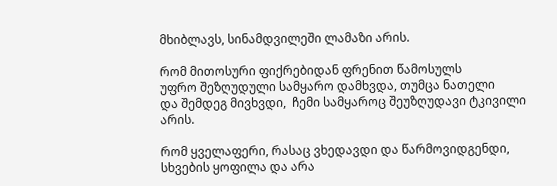მხიბლავს, სინამდვილეში ლამაზი არის.

რომ მითოსური ფიქრებიდან ფრენით წამოსულს                                                                                                   უფრო შეზღუდული სამყარო დამხვდა, თუმცა ნათელი                                                                 და შემდეგ მივხვდი,  ჩემი სამყაროც შეუზღუდავი ტკივილი არის.

რომ ყველაფერი, რასაც ვხედავდი და წარმოვიდგენდი,                                                                                        სხვების ყოფილა და არა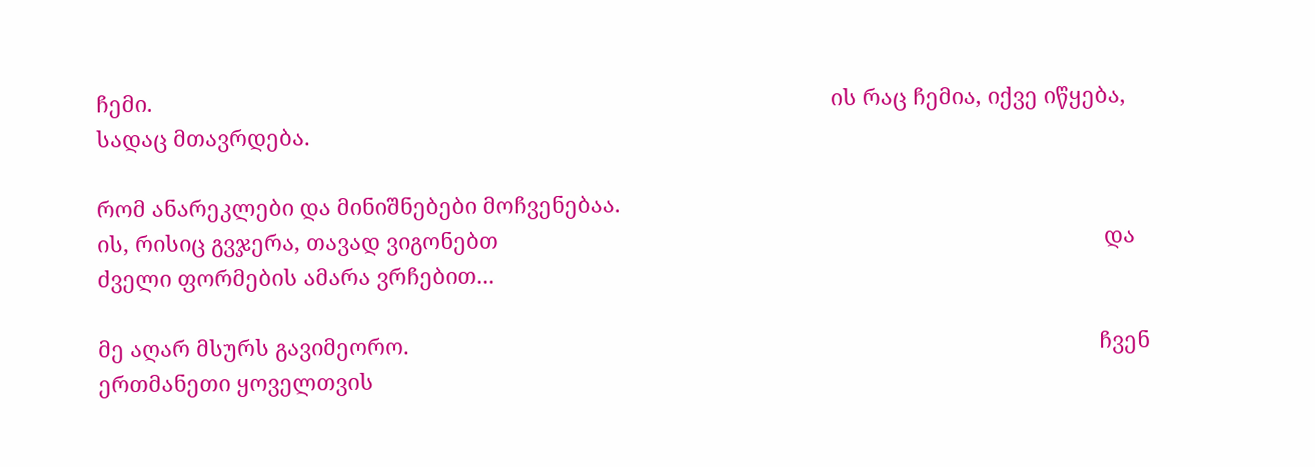ჩემი.                                                                                                                 ის რაც ჩემია, იქვე იწყება, სადაც მთავრდება.

რომ ანარეკლები და მინიშნებები მოჩვენებაა.                                                                                        ის, რისიც გვჯერა, თავად ვიგონებთ                                                                                                     და  ძველი ფორმების ამარა ვრჩებით...

მე აღარ მსურს გავიმეორო.                                                                                                                   ჩვენ ერთმანეთი ყოველთვის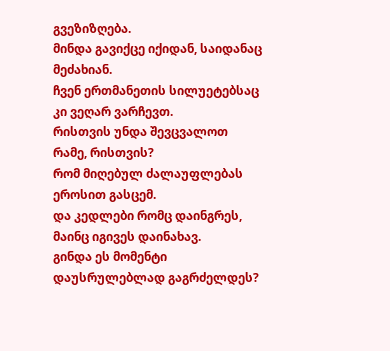გვეზიზღება.                                                                                                     მინდა გავიქცე იქიდან, საიდანაც მეძახიან.                                                                                                                                               ჩვენ ერთმანეთის სილუეტებსაც კი ვეღარ ვარჩევთ.                                                                       რისთვის უნდა შევცვალოთ   რამე, რისთვის?                                                                                      რომ მიღებულ ძალაუფლებას ეროსით გასცემ.                                                                                         და კედლები რომც დაინგრეს, მაინც იგივეს დაინახავ.                                                                         გინდა ეს მომენტი დაუსრულებლად გაგრძელდეს?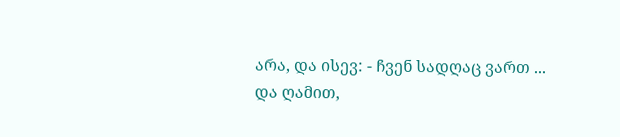არა, და ისევ: - ჩვენ სადღაც ვართ ...                                                                                                        და ღამით,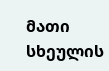მათი სხეულის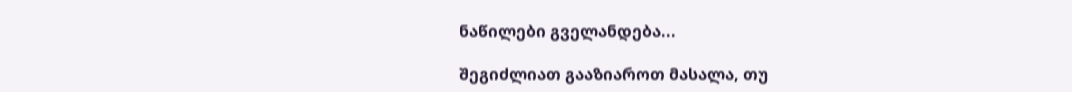ნაწილები გველანდება...

შეგიძლიათ გააზიაროთ მასალა, თუ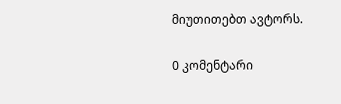მიუთითებთ ავტორს.

0 კომენტარი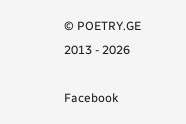© POETRY.GE 2013 - 2026

Facebook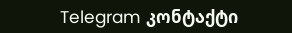Telegram კონტაქტი